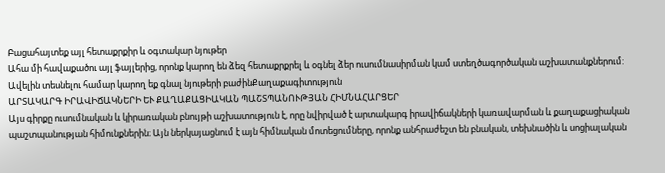Բացահայտեք այլ հետաքրքիր և օգտակար նյութեր
Ահա մի հավաքածու այլ ֆայլերից, որոնք կարող են ձեզ հետաքրքրել և օգնել ձեր ուսումնասիրման կամ ստեղծագործական աշխատանքներում: Ավելին տեսնելու համար կարող եք գնալ նյութերի բաժինՔաղաքագիտություն
ԱՐՏԱԿԱՐԳ ԻՐԱՎԻՃԱԿՆԵՐԻ ԵՒ ՔԱՂԱՔԱՑԻԱԿԱՆ ՊԱՇՏՊԱՆՈՒԹՅԱՆ ՀԻՄՆԱՀԱՐՑԵՐ
Այս գիրքը ուսումնական և կիրառական բնույթի աշխատություն է, որը նվիրված է արտակարգ իրավիճակների կառավարման և քաղաքացիական պաշտպանության հիմունքներին։ Այն ներկայացնում է այն հիմնական մոտեցումները, որոնք անհրաժեշտ են բնական, տեխնածին և սոցիալական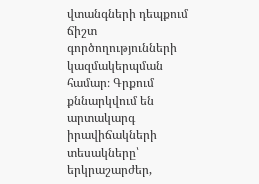վտանգների դեպքում ճիշտ գործողությունների կազմակերպման համար։ Գրքում քննարկվում են արտակարգ իրավիճակների տեսակները՝ երկրաշարժեր,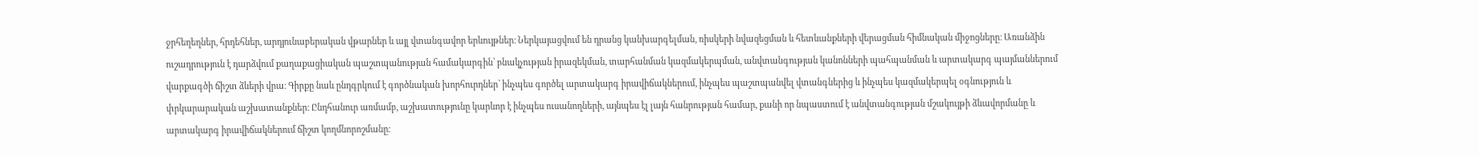ջրհեղեղներ, հրդեհներ, արդյունաբերական վթարներ և այլ վտանգավոր երևույթներ։ Ներկայացվում են դրանց կանխարգելման, ռիսկերի նվազեցման և հետևանքների վերացման հիմնական միջոցները։ Առանձին ուշադրություն է դարձվում քաղաքացիական պաշտպանության համակարգին՝ բնակչության իրազեկման, տարհանման կազմակերպման, անվտանգության կանոնների պահպանման և արտակարգ պայմաններում վարքագծի ճիշտ ձևերի վրա։ Գիրքը նաև ընդգրկում է գործնական խորհուրդներ՝ ինչպես գործել արտակարգ իրավիճակներում, ինչպես պաշտպանվել վտանգներից և ինչպես կազմակերպել օգնություն և փրկարարական աշխատանքներ։ Ընդհանուր առմամբ, աշխատությունը կարևոր է ինչպես ուսանողների, այնպես էլ լայն հանրության համար, քանի որ նպաստում է անվտանգության մշակույթի ձևավորմանը և արտակարգ իրավիճակներում ճիշտ կողմնորոշմանը։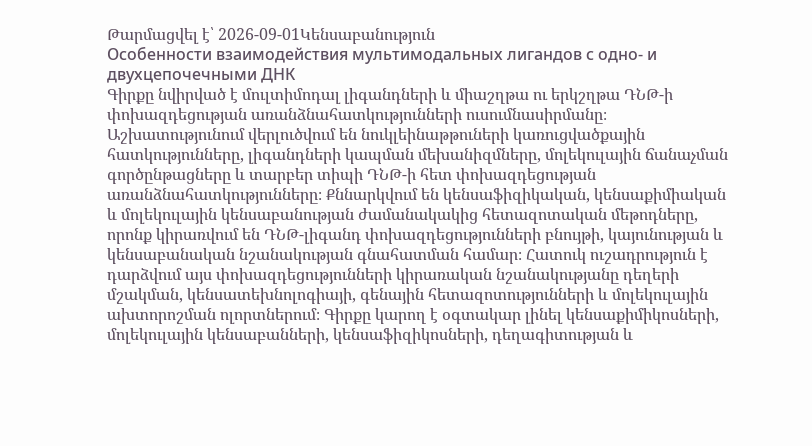Թարմացվել է՝ 2026-09-01Կենսաբանություն
Особенности взаимодействия мультимодальных лигандов с одно- и двухцепочечными ДНК
Գիրքը նվիրված է մուլտիմոդալ լիգանդների և միաշղթա ու երկշղթա ԴՆԹ-ի փոխազդեցության առանձնահատկությունների ուսումնասիրմանը։ Աշխատությունում վերլուծվում են նուկլեինաթթուների կառուցվածքային հատկությունները, լիգանդների կապման մեխանիզմները, մոլեկուլային ճանաչման գործընթացները և տարբեր տիպի ԴՆԹ-ի հետ փոխազդեցության առանձնահատկությունները։ Քննարկվում են կենսաֆիզիկական, կենսաքիմիական և մոլեկուլային կենսաբանության ժամանակակից հետազոտական մեթոդները, որոնք կիրառվում են ԴՆԹ-լիգանդ փոխազդեցությունների բնույթի, կայունության և կենսաբանական նշանակության գնահատման համար։ Հատուկ ուշադրություն է դարձվում այս փոխազդեցությունների կիրառական նշանակությանը դեղերի մշակման, կենսատեխնոլոգիայի, գենային հետազոտությունների և մոլեկուլային ախտորոշման ոլորտներում։ Գիրքը կարող է օգտակար լինել կենսաքիմիկոսների, մոլեկուլային կենսաբանների, կենսաֆիզիկոսների, դեղագիտության և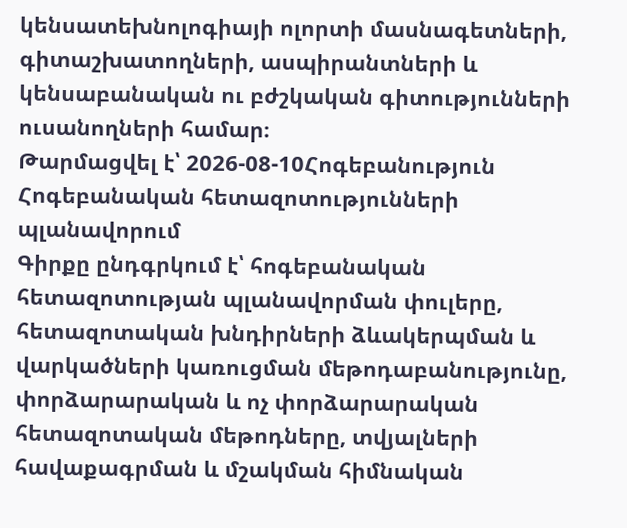կենսատեխնոլոգիայի ոլորտի մասնագետների, գիտաշխատողների, ասպիրանտների և կենսաբանական ու բժշկական գիտությունների ուսանողների համար։
Թարմացվել է՝ 2026-08-10Հոգեբանություն
Հոգեբանական հետազոտությունների պլանավորում
Գիրքը ընդգրկում է՝ հոգեբանական հետազոտության պլանավորման փուլերը, հետազոտական խնդիրների ձևակերպման և վարկածների կառուցման մեթոդաբանությունը, փորձարարական և ոչ փորձարարական հետազոտական մեթոդները, տվյալների հավաքագրման և մշակման հիմնական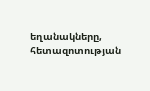եղանակները, հետազոտության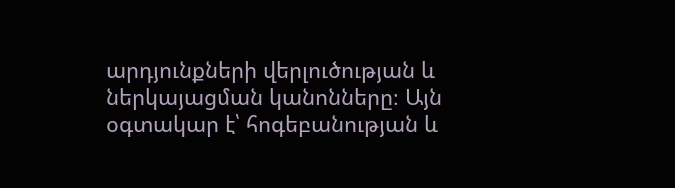արդյունքների վերլուծության և ներկայացման կանոնները։ Այն օգտակար է՝ հոգեբանության և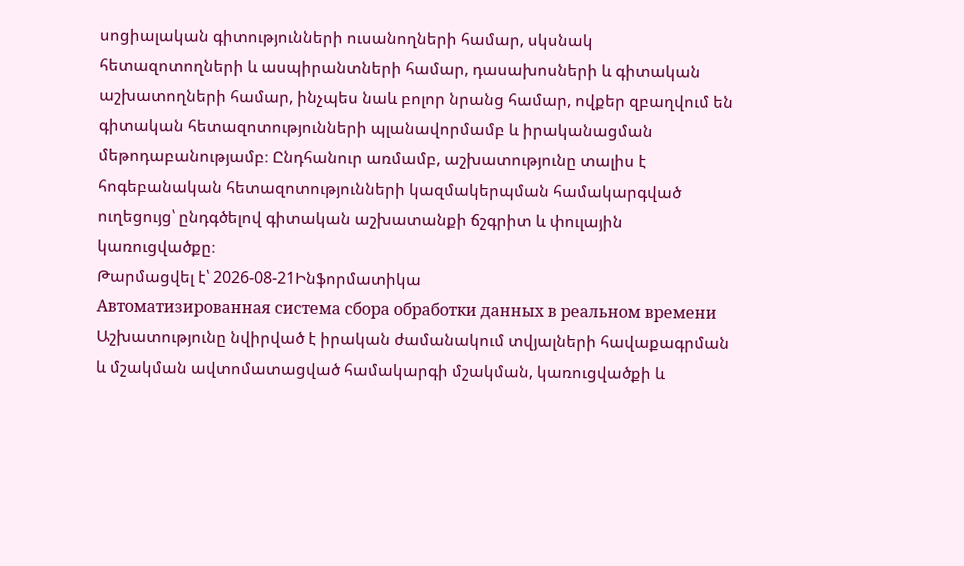սոցիալական գիտությունների ուսանողների համար, սկսնակ հետազոտողների և ասպիրանտների համար, դասախոսների և գիտական աշխատողների համար, ինչպես նաև բոլոր նրանց համար, ովքեր զբաղվում են գիտական հետազոտությունների պլանավորմամբ և իրականացման մեթոդաբանությամբ։ Ընդհանուր առմամբ, աշխատությունը տալիս է հոգեբանական հետազոտությունների կազմակերպման համակարգված ուղեցույց՝ ընդգծելով գիտական աշխատանքի ճշգրիտ և փուլային կառուցվածքը։
Թարմացվել է՝ 2026-08-21Ինֆորմատիկա
Автоматизированная система сбора обработки данных в реальном времени
Աշխատությունը նվիրված է իրական ժամանակում տվյալների հավաքագրման և մշակման ավտոմատացված համակարգի մշակման, կառուցվածքի և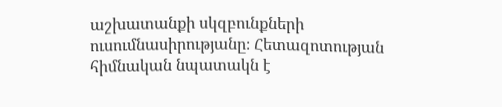աշխատանքի սկզբունքների ուսումնասիրությանը։ Հետազոտության հիմնական նպատակն է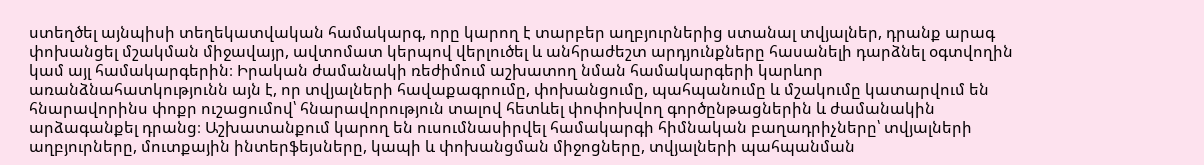ստեղծել այնպիսի տեղեկատվական համակարգ, որը կարող է տարբեր աղբյուրներից ստանալ տվյալներ, դրանք արագ փոխանցել մշակման միջավայր, ավտոմատ կերպով վերլուծել և անհրաժեշտ արդյունքները հասանելի դարձնել օգտվողին կամ այլ համակարգերին։ Իրական ժամանակի ռեժիմում աշխատող նման համակարգերի կարևոր առանձնահատկությունն այն է, որ տվյալների հավաքագրումը, փոխանցումը, պահպանումը և մշակումը կատարվում են հնարավորինս փոքր ուշացումով՝ հնարավորություն տալով հետևել փոփոխվող գործընթացներին և ժամանակին արձագանքել դրանց։ Աշխատանքում կարող են ուսումնասիրվել համակարգի հիմնական բաղադրիչները՝ տվյալների աղբյուրները, մուտքային ինտերֆեյսները, կապի և փոխանցման միջոցները, տվյալների պահպանման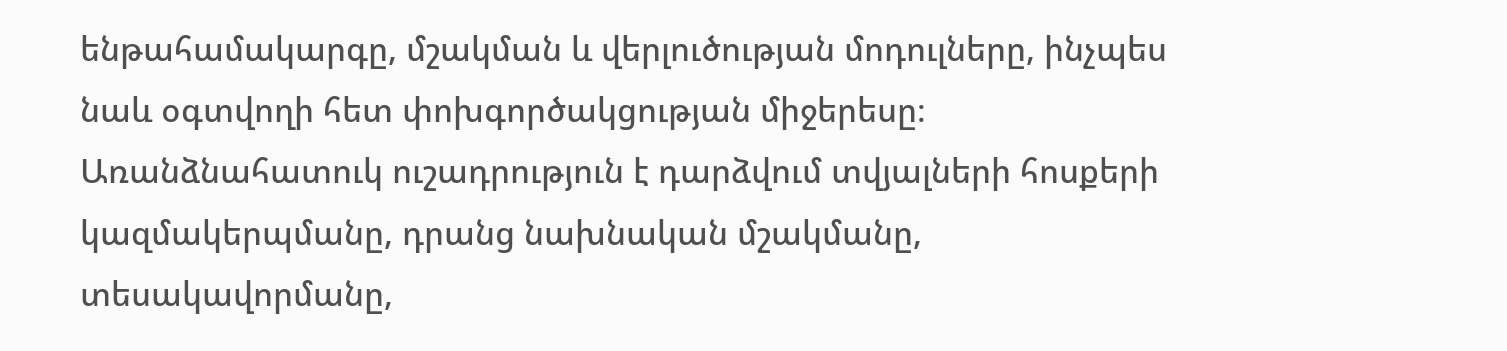ենթահամակարգը, մշակման և վերլուծության մոդուլները, ինչպես նաև օգտվողի հետ փոխգործակցության միջերեսը։ Առանձնահատուկ ուշադրություն է դարձվում տվյալների հոսքերի կազմակերպմանը, դրանց նախնական մշակմանը, տեսակավորմանը,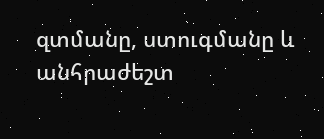զտմանը, ստուգմանը և անհրաժեշտ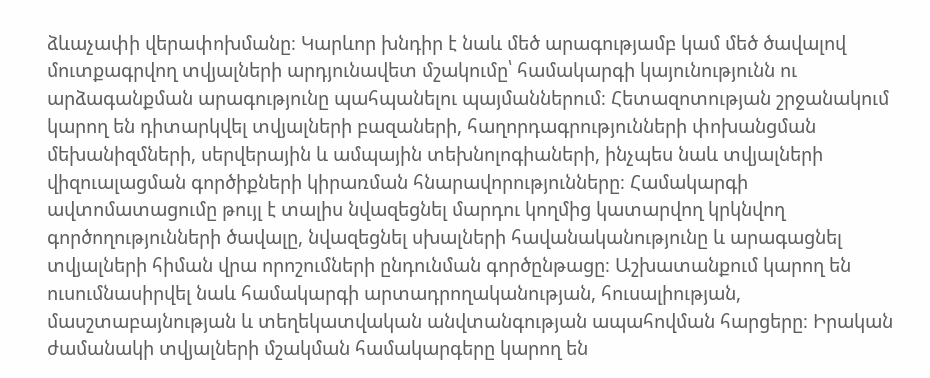ձևաչափի վերափոխմանը։ Կարևոր խնդիր է նաև մեծ արագությամբ կամ մեծ ծավալով մուտքագրվող տվյալների արդյունավետ մշակումը՝ համակարգի կայունությունն ու արձագանքման արագությունը պահպանելու պայմաններում։ Հետազոտության շրջանակում կարող են դիտարկվել տվյալների բազաների, հաղորդագրությունների փոխանցման մեխանիզմների, սերվերային և ամպային տեխնոլոգիաների, ինչպես նաև տվյալների վիզուալացման գործիքների կիրառման հնարավորությունները։ Համակարգի ավտոմատացումը թույլ է տալիս նվազեցնել մարդու կողմից կատարվող կրկնվող գործողությունների ծավալը, նվազեցնել սխալների հավանականությունը և արագացնել տվյալների հիման վրա որոշումների ընդունման գործընթացը։ Աշխատանքում կարող են ուսումնասիրվել նաև համակարգի արտադրողականության, հուսալիության, մասշտաբայնության և տեղեկատվական անվտանգության ապահովման հարցերը։ Իրական ժամանակի տվյալների մշակման համակարգերը կարող են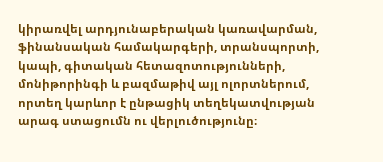կիրառվել արդյունաբերական կառավարման, ֆինանսական համակարգերի, տրանսպորտի, կապի, գիտական հետազոտությունների, մոնիթորինգի և բազմաթիվ այլ ոլորտներում, որտեղ կարևոր է ընթացիկ տեղեկատվության արագ ստացումն ու վերլուծությունը։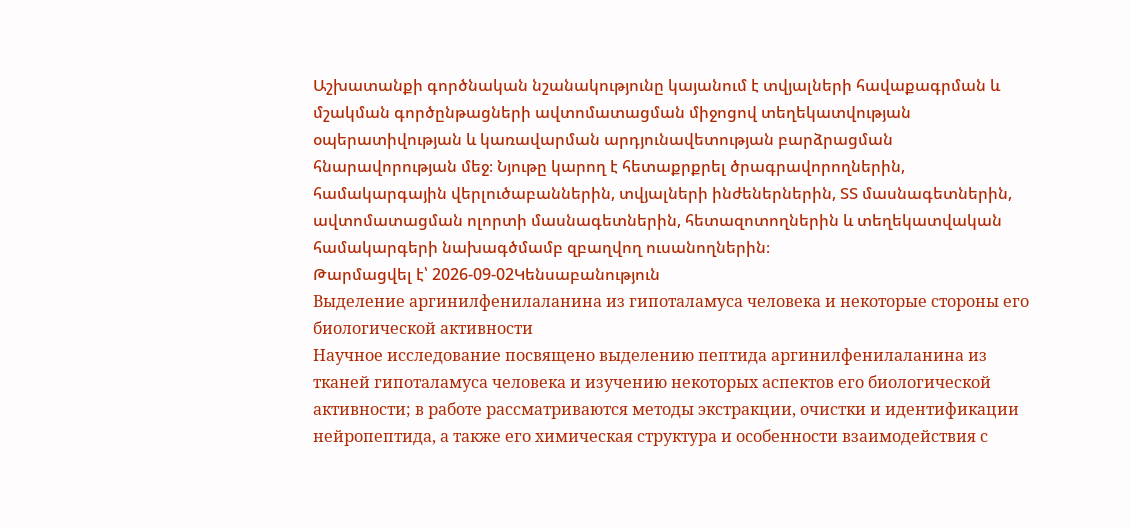Աշխատանքի գործնական նշանակությունը կայանում է տվյալների հավաքագրման և մշակման գործընթացների ավտոմատացման միջոցով տեղեկատվության օպերատիվության և կառավարման արդյունավետության բարձրացման հնարավորության մեջ։ Նյութը կարող է հետաքրքրել ծրագրավորողներին, համակարգային վերլուծաբաններին, տվյալների ինժեներներին, ՏՏ մասնագետներին, ավտոմատացման ոլորտի մասնագետներին, հետազոտողներին և տեղեկատվական համակարգերի նախագծմամբ զբաղվող ուսանողներին։
Թարմացվել է՝ 2026-09-02Կենսաբանություն
Выделение аргинилфенилаланина из гипоталамуса человека и некоторые стороны его биологической активности
Научное исследование посвящено выделению пептида аргинилфенилаланина из тканей гипоталамуса человека и изучению некоторых аспектов его биологической активности; в работе рассматриваются методы экстракции, очистки и идентификации нейропептида, а также его химическая структура и особенности взаимодействия с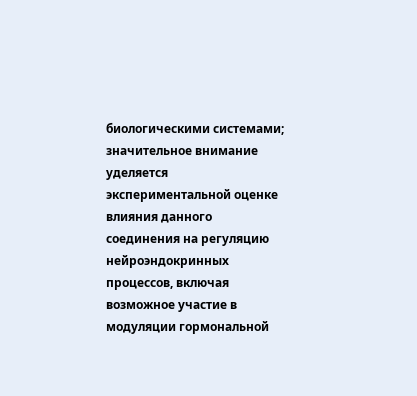биологическими системами; значительное внимание уделяется экспериментальной оценке влияния данного соединения на регуляцию нейроэндокринных процессов, включая возможное участие в модуляции гормональной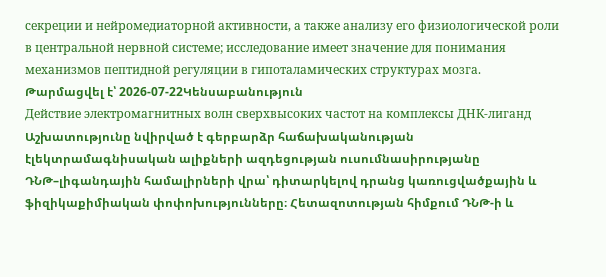секреции и нейромедиаторной активности, а также анализу его физиологической роли в центральной нервной системе; исследование имеет значение для понимания механизмов пептидной регуляции в гипоталамических структурах мозга.
Թարմացվել է՝ 2026-07-22Կենսաբանություն
Действие электромагнитных волн сверхвысоких частот на комплексы ДНК-лиганд
Աշխատությունը նվիրված է գերբարձր հաճախականության էլեկտրամագնիսական ալիքների ազդեցության ուսումնասիրությանը ԴՆԹ–լիգանդային համալիրների վրա՝ դիտարկելով դրանց կառուցվածքային և ֆիզիկաքիմիական փոփոխությունները։ Հետազոտության հիմքում ԴՆԹ-ի և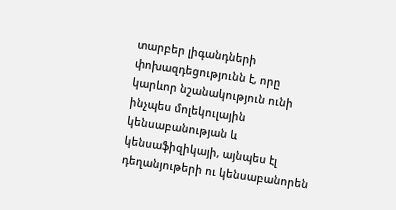տարբեր լիգանդների փոխազդեցությունն է, որը կարևոր նշանակություն ունի ինչպես մոլեկուլային կենսաբանության և կենսաֆիզիկայի, այնպես էլ դեղանյութերի ու կենսաբանորեն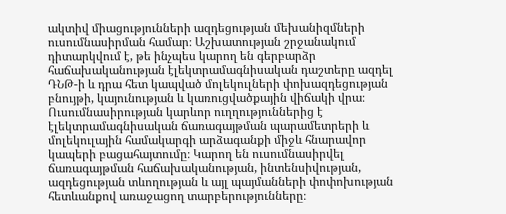ակտիվ միացությունների ազդեցության մեխանիզմների ուսումնասիրման համար։ Աշխատության շրջանակում դիտարկվում է, թե ինչպես կարող են գերբարձր հաճախականության էլեկտրամագնիսական դաշտերը ազդել ԴՆԹ-ի և դրա հետ կապված մոլեկուլների փոխազդեցության բնույթի, կայունության և կառուցվածքային վիճակի վրա։ Ուսումնասիրության կարևոր ուղղություններից է էլեկտրամագնիսական ճառագայթման պարամետրերի և մոլեկուլային համակարգի արձագանքի միջև հնարավոր կապերի բացահայտումը։ Կարող են ուսումնասիրվել ճառագայթման հաճախականության, ինտենսիվության, ազդեցության տևողության և այլ պայմանների փոփոխության հետևանքով առաջացող տարբերությունները։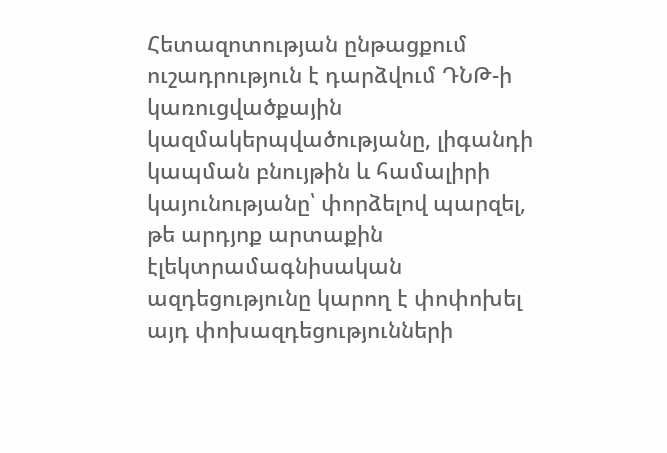Հետազոտության ընթացքում ուշադրություն է դարձվում ԴՆԹ-ի կառուցվածքային կազմակերպվածությանը, լիգանդի կապման բնույթին և համալիրի կայունությանը՝ փորձելով պարզել, թե արդյոք արտաքին էլեկտրամագնիսական ազդեցությունը կարող է փոփոխել այդ փոխազդեցությունների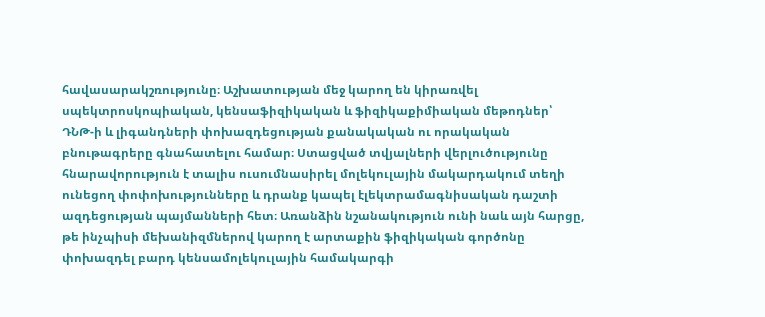հավասարակշռությունը։ Աշխատության մեջ կարող են կիրառվել սպեկտրոսկոպիական, կենսաֆիզիկական և ֆիզիկաքիմիական մեթոդներ՝ ԴՆԹ-ի և լիգանդների փոխազդեցության քանակական ու որակական բնութագրերը գնահատելու համար։ Ստացված տվյալների վերլուծությունը հնարավորություն է տալիս ուսումնասիրել մոլեկուլային մակարդակում տեղի ունեցող փոփոխությունները և դրանք կապել էլեկտրամագնիսական դաշտի ազդեցության պայմանների հետ։ Առանձին նշանակություն ունի նաև այն հարցը, թե ինչպիսի մեխանիզմներով կարող է արտաքին ֆիզիկական գործոնը փոխազդել բարդ կենսամոլեկուլային համակարգի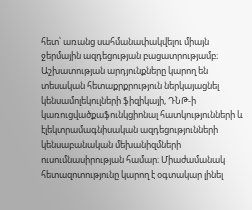հետ՝ առանց սահմանափակվելու միայն ջերմային ազդեցության բացատրությամբ։ Աշխատության արդյունքները կարող են տեսական հետաքրքրություն ներկայացնել կենսամոլեկուլների ֆիզիկայի, ԴՆԹ-ի կառուցվածքաֆունկցիոնալ հատկությունների և էլեկտրամագնիսական ազդեցությունների կենսաբանական մեխանիզմների ուսումնասիրության համար։ Միաժամանակ հետազոտությունը կարող է օգտակար լինել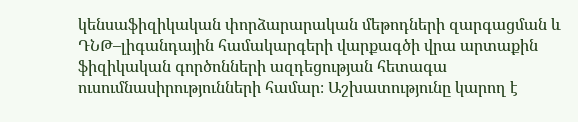կենսաֆիզիկական փորձարարական մեթոդների զարգացման և ԴՆԹ–լիգանդային համակարգերի վարքագծի վրա արտաքին ֆիզիկական գործոնների ազդեցության հետագա ուսումնասիրությունների համար։ Աշխատությունը կարող է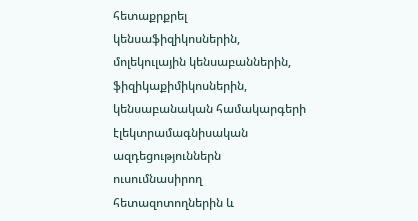հետաքրքրել կենսաֆիզիկոսներին, մոլեկուլային կենսաբաններին, ֆիզիկաքիմիկոսներին, կենսաբանական համակարգերի էլեկտրամագնիսական ազդեցություններն ուսումնասիրող հետազոտողներին և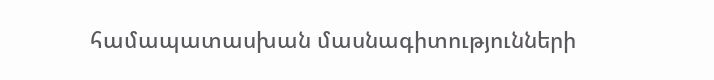համապատասխան մասնագիտությունների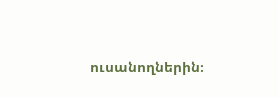ուսանողներին։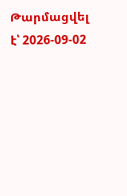Թարմացվել է՝ 2026-09-02